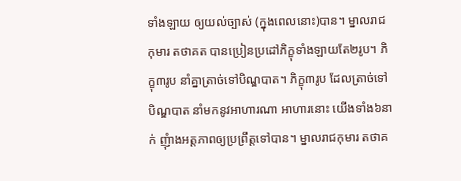ទាំងឡាយ ឲ្យយល់ច្បាស់ (ក្នុងពេលនោះ)បាន។ ម្នាលរាជកុមារ តថាគត បានប្រៀនប្រដៅភិក្ខុទាំងឡាយតែ២រូប។ ភិក្ខុ៣រូប នាំគ្នាត្រាច់ទៅបិណ្ឌបាត។ ភិក្ខុ៣រូប ដែលត្រាច់ទៅបិណ្ឌបាត នាំមកនូវអាហារណា អាហារនោះ យើងទាំង៦នាក់ ញុំាងអត្តភាពឲ្យប្រព្រឹត្តទៅបាន។ ម្នាលរាជកុមារ តថាគ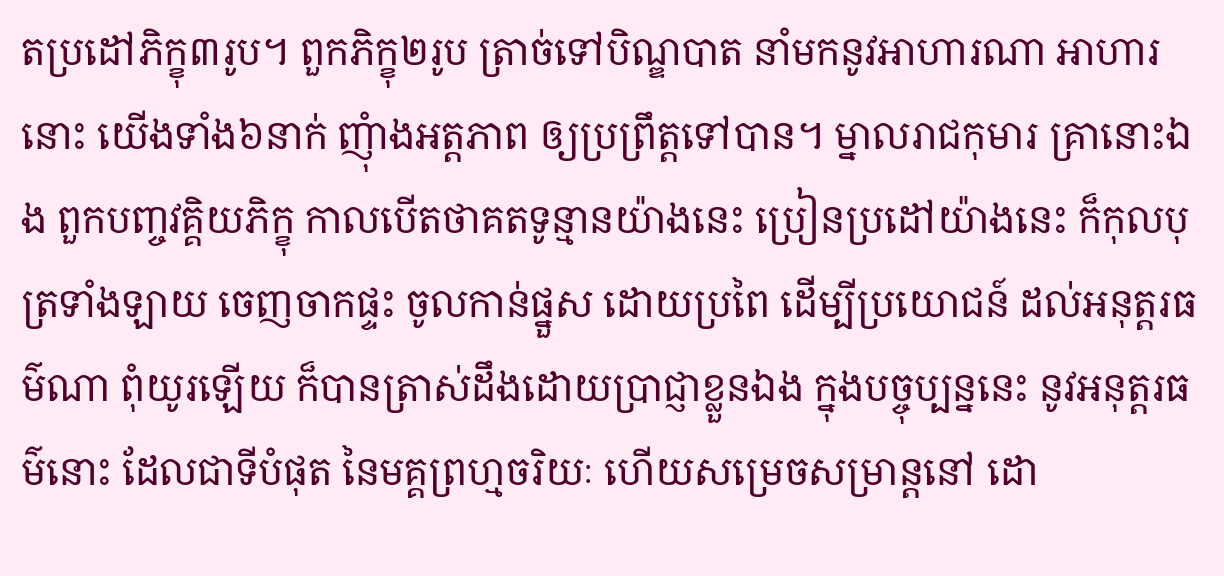តប្រដៅភិក្ខុ៣រូប។ ពួកភិក្ខុ២រូប ត្រាច់ទៅបិណ្ឌបាត នាំមកនូវអាហារណា អាហារនោះ យើងទាំង៦នាក់ ញុំាងអត្តភាព ឲ្យប្រព្រឹត្តទៅបាន។ ម្នាលរាជកុមារ គ្រានោះឯង ពួកបញ្ចវគ្គិយភិក្ខុ កាលបើតថាគតទូន្មានយ៉ាងនេះ ប្រៀនប្រដៅយ៉ាងនេះ ក៏កុលបុត្រទាំងឡាយ ចេញចាកផ្ទះ ចូលកាន់ផ្នួស ដោយប្រពៃ ដើម្បីប្រយោជន៍ ដល់អនុត្តរធម៌ណា ពុំយូរឡើយ ក៏បានត្រាស់ដឹងដោយប្រាជ្ញាខ្លួនឯង ក្នុងបច្ចុប្បន្ននេះ នូវអនុត្តរធម៌នោះ ដែលជាទីបំផុត នៃមគ្គព្រហ្មចរិយៈ ហើយសម្រេចសម្រាន្តនៅ ដោ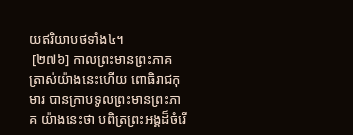យឥរិយាបថទាំង៤។
 [២៧៦] កាលព្រះមានព្រះភាគត្រាស់យ៉ាងនេះហើយ ពោធិរាជកុមារ បានក្រាបទូលព្រះមានព្រះភាគ យ៉ាងនេះថា បពិត្រព្រះអង្គដ៏ចំរើ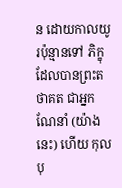ន ដោយកាលយូរប៉ុន្មានទៅ ភិក្ខុដែលបានព្រះតថាគត ជាអ្នកណែនាំ (យ៉ាងនេះ) ហើយ កុលបុ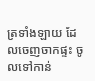ត្រទាំងឡាយ ដែលចេញចាកផ្ទះ ចូលទៅកាន់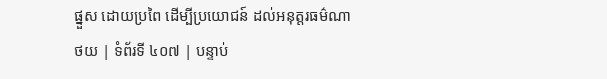ផ្នួស ដោយប្រពៃ ដើម្បីប្រយោជន៍ ដល់អនុត្តរធម៌ណា
ថយ | ទំព័រទី ៤០៧ | បន្ទាប់